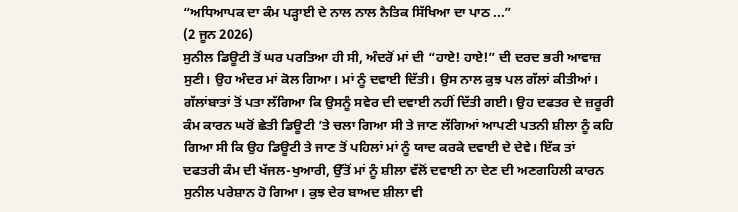“ਅਧਿਆਪਕ ਦਾ ਕੰਮ ਪੜ੍ਹਾਈ ਦੇ ਨਾਲ ਨਾਲ ਨੈਤਿਕ ਸਿੱਖਿਆ ਦਾ ਪਾਠ ...”
(2 ਜੂਨ 2026)
ਸੁਨੀਲ ਡਿਊਟੀ ਤੋਂ ਘਰ ਪਰਤਿਆ ਹੀ ਸੀ, ਅੰਦਰੋਂ ਮਾਂ ਦੀ “ਹਾਏ! ਹਾਏ!” ਦੀ ਦਰਦ ਭਰੀ ਆਵਾਜ਼ ਸੁਣੀ। ਉਹ ਅੰਦਰ ਮਾਂ ਕੋਲ ਗਿਆ। ਮਾਂ ਨੂੰ ਦਵਾਈ ਦਿੱਤੀ। ਉਸ ਨਾਲ ਕੁਝ ਪਲ ਗੱਲਾਂ ਕੀਤੀਆਂ। ਗੱਲਾਂਬਾਤਾਂ ਤੋਂ ਪਤਾ ਲੱਗਿਆ ਕਿ ਉਸਨੂੰ ਸਵੇਰ ਦੀ ਦਵਾਈ ਨਹੀਂ ਦਿੱਤੀ ਗਈ। ਉਹ ਦਫਤਰ ਦੇ ਜ਼ਰੂਰੀ ਕੰਮ ਕਾਰਨ ਘਰੋਂ ਛੇਤੀ ਡਿਊਟੀ ’ਤੇ ਚਲਾ ਗਿਆ ਸੀ ਤੇ ਜਾਣ ਲੱਗਿਆਂ ਆਪਣੀ ਪਤਨੀ ਸ਼ੀਲਾ ਨੂੰ ਕਹਿ ਗਿਆ ਸੀ ਕਿ ਉਹ ਡਿਊਟੀ ਤੇ ਜਾਣ ਤੋਂ ਪਹਿਲਾਂ ਮਾਂ ਨੂੰ ਯਾਦ ਕਰਕੇ ਦਵਾਈ ਦੇ ਦੇਵੇ। ਇੱਕ ਤਾਂ ਦਫਤਰੀ ਕੰਮ ਦੀ ਖੱਜਲ-ਖੁਆਰੀ, ਉੱਤੋਂ ਮਾਂ ਨੂੰ ਸ਼ੀਲਾ ਵੱਲੋਂ ਦਵਾਈ ਨਾ ਦੇਣ ਦੀ ਅਣਗਹਿਲੀ ਕਾਰਨ ਸੁਨੀਲ ਪਰੇਸ਼ਾਨ ਹੋ ਗਿਆ। ਕੁਝ ਦੇਰ ਬਾਅਦ ਸ਼ੀਲਾ ਵੀ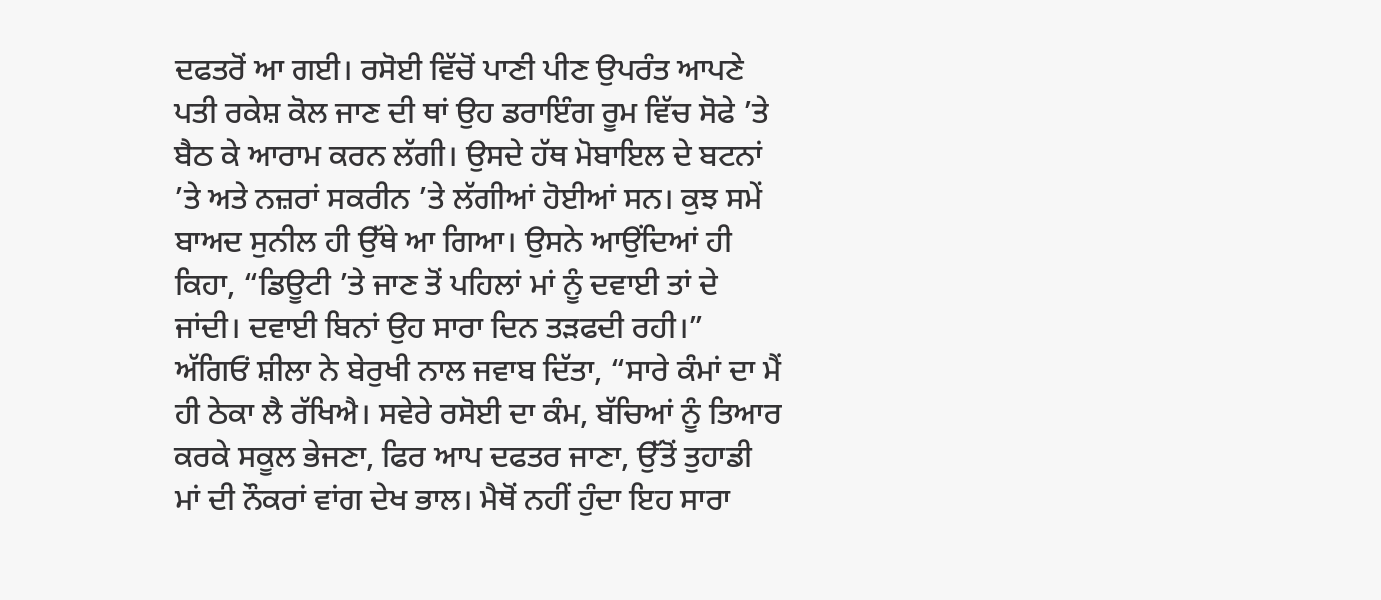ਦਫਤਰੋਂ ਆ ਗਈ। ਰਸੋਈ ਵਿੱਚੋਂ ਪਾਣੀ ਪੀਣ ਉਪਰੰਤ ਆਪਣੇ ਪਤੀ ਰਕੇਸ਼ ਕੋਲ ਜਾਣ ਦੀ ਥਾਂ ਉਹ ਡਰਾਇੰਗ ਰੂਮ ਵਿੱਚ ਸੋਫੇ ’ਤੇ ਬੈਠ ਕੇ ਆਰਾਮ ਕਰਨ ਲੱਗੀ। ਉਸਦੇ ਹੱਥ ਮੋਬਾਇਲ ਦੇ ਬਟਨਾਂ ’ਤੇ ਅਤੇ ਨਜ਼ਰਾਂ ਸਕਰੀਨ ’ਤੇ ਲੱਗੀਆਂ ਹੋਈਆਂ ਸਨ। ਕੁਝ ਸਮੇਂ ਬਾਅਦ ਸੁਨੀਲ ਹੀ ਉੱਥੇ ਆ ਗਿਆ। ਉਸਨੇ ਆਉਂਦਿਆਂ ਹੀ ਕਿਹਾ, “ਡਿਊਟੀ ’ਤੇ ਜਾਣ ਤੋਂ ਪਹਿਲਾਂ ਮਾਂ ਨੂੰ ਦਵਾਈ ਤਾਂ ਦੇ ਜਾਂਦੀ। ਦਵਾਈ ਬਿਨਾਂ ਉਹ ਸਾਰਾ ਦਿਨ ਤੜਫਦੀ ਰਹੀ।”
ਅੱਗਿਓਂ ਸ਼ੀਲਾ ਨੇ ਬੇਰੁਖੀ ਨਾਲ ਜਵਾਬ ਦਿੱਤਾ, “ਸਾਰੇ ਕੰਮਾਂ ਦਾ ਮੈਂ ਹੀ ਠੇਕਾ ਲੈ ਰੱਖਿਐ। ਸਵੇਰੇ ਰਸੋਈ ਦਾ ਕੰਮ, ਬੱਚਿਆਂ ਨੂੰ ਤਿਆਰ ਕਰਕੇ ਸਕੂਲ ਭੇਜਣਾ, ਫਿਰ ਆਪ ਦਫਤਰ ਜਾਣਾ, ਉੱਤੋਂ ਤੁਹਾਡੀ ਮਾਂ ਦੀ ਨੌਕਰਾਂ ਵਾਂਗ ਦੇਖ ਭਾਲ। ਮੈਥੋਂ ਨਹੀਂ ਹੁੰਦਾ ਇਹ ਸਾਰਾ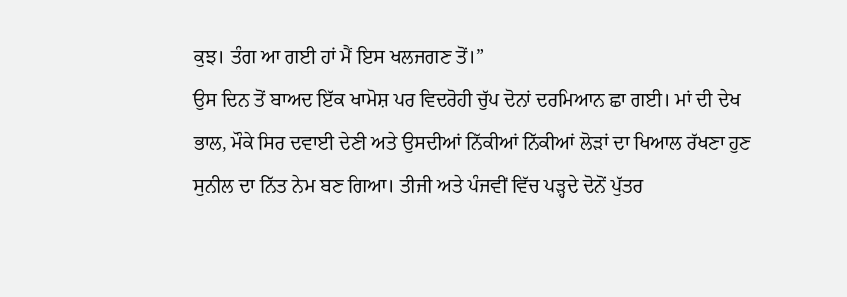ਕੁਝ। ਤੰਗ ਆ ਗਈ ਹਾਂ ਮੈਂ ਇਸ ਖਲਜਗਣ ਤੋਂ।”
ਉਸ ਦਿਨ ਤੋਂ ਬਾਅਦ ਇੱਕ ਖਾਮੋਸ਼ ਪਰ ਵਿਦਰੋਹੀ ਚੁੱਪ ਦੋਨਾਂ ਦਰਮਿਆਨ ਛਾ ਗਈ। ਮਾਂ ਦੀ ਦੇਖ ਭਾਲ, ਮੌਕੇ ਸਿਰ ਦਵਾਈ ਦੇਣੀ ਅਤੇ ਉਸਦੀਆਂ ਨਿੱਕੀਆਂ ਨਿੱਕੀਆਂ ਲੋੜਾਂ ਦਾ ਖਿਆਲ ਰੱਖਣਾ ਹੁਣ ਸੁਨੀਲ ਦਾ ਨਿੱਤ ਨੇਮ ਬਣ ਗਿਆ। ਤੀਜੀ ਅਤੇ ਪੰਜਵੀਂ ਵਿੱਚ ਪੜ੍ਹਦੇ ਦੋਨੋਂ ਪੁੱਤਰ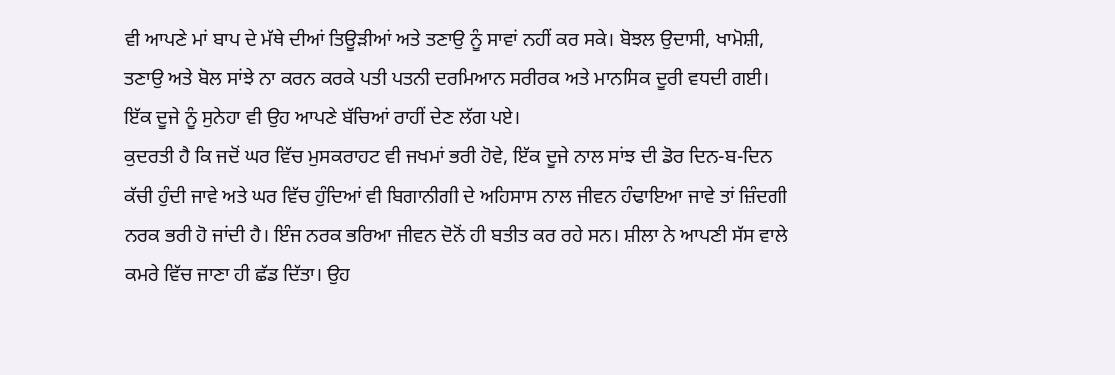ਵੀ ਆਪਣੇ ਮਾਂ ਬਾਪ ਦੇ ਮੱਥੇ ਦੀਆਂ ਤਿਊੜੀਆਂ ਅਤੇ ਤਣਾਉ ਨੂੰ ਸਾਵਾਂ ਨਹੀਂ ਕਰ ਸਕੇ। ਬੋਝਲ ਉਦਾਸੀ, ਖਾਮੋਸ਼ੀ, ਤਣਾਉ ਅਤੇ ਬੋਲ ਸਾਂਝੇ ਨਾ ਕਰਨ ਕਰਕੇ ਪਤੀ ਪਤਨੀ ਦਰਮਿਆਨ ਸਰੀਰਕ ਅਤੇ ਮਾਨਸਿਕ ਦੂਰੀ ਵਧਦੀ ਗਈ। ਇੱਕ ਦੂਜੇ ਨੂੰ ਸੁਨੇਹਾ ਵੀ ਉਹ ਆਪਣੇ ਬੱਚਿਆਂ ਰਾਹੀਂ ਦੇਣ ਲੱਗ ਪਏ।
ਕੁਦਰਤੀ ਹੈ ਕਿ ਜਦੋਂ ਘਰ ਵਿੱਚ ਮੁਸਕਰਾਹਟ ਵੀ ਜਖਮਾਂ ਭਰੀ ਹੋਵੇ, ਇੱਕ ਦੂਜੇ ਨਾਲ ਸਾਂਝ ਦੀ ਡੋਰ ਦਿਨ-ਬ-ਦਿਨ ਕੱਚੀ ਹੁੰਦੀ ਜਾਵੇ ਅਤੇ ਘਰ ਵਿੱਚ ਹੁੰਦਿਆਂ ਵੀ ਬਿਗਾਨੀਗੀ ਦੇ ਅਹਿਸਾਸ ਨਾਲ ਜੀਵਨ ਹੰਢਾਇਆ ਜਾਵੇ ਤਾਂ ਜ਼ਿੰਦਗੀ ਨਰਕ ਭਰੀ ਹੋ ਜਾਂਦੀ ਹੈ। ਇੰਜ ਨਰਕ ਭਰਿਆ ਜੀਵਨ ਦੋਨੋਂ ਹੀ ਬਤੀਤ ਕਰ ਰਹੇ ਸਨ। ਸ਼ੀਲਾ ਨੇ ਆਪਣੀ ਸੱਸ ਵਾਲੇ ਕਮਰੇ ਵਿੱਚ ਜਾਣਾ ਹੀ ਛੱਡ ਦਿੱਤਾ। ਉਹ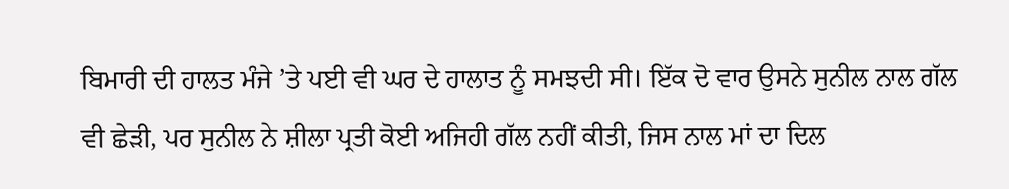ਬਿਮਾਰੀ ਦੀ ਹਾਲਤ ਮੰਜੇ ’ਤੇ ਪਈ ਵੀ ਘਰ ਦੇ ਹਾਲਾਤ ਨੂੰ ਸਮਝਦੀ ਸੀ। ਇੱਕ ਦੋ ਵਾਰ ਉਸਨੇ ਸੁਨੀਲ ਨਾਲ ਗੱਲ ਵੀ ਛੇੜੀ, ਪਰ ਸੁਨੀਲ ਨੇ ਸ਼ੀਲਾ ਪ੍ਰਤੀ ਕੋਈ ਅਜਿਹੀ ਗੱਲ ਨਹੀਂ ਕੀਤੀ, ਜਿਸ ਨਾਲ ਮਾਂ ਦਾ ਦਿਲ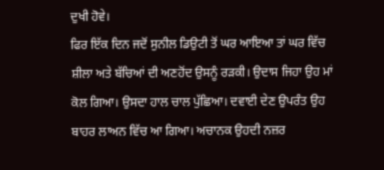ਦੁਖੀ ਹੋਵੇ।
ਫਿਰ ਇੱਕ ਦਿਨ ਜਦੋਂ ਸੁਨੀਲ ਡਿਉਟੀ ਤੋਂ ਘਰ ਆਇਆ ਤਾਂ ਘਰ ਵਿੱਚ ਸ਼ੀਲਾ ਅਤੇ ਬੱਚਿਆਂ ਦੀ ਅਣਹੋਂਦ ਉਸਨੂੰ ਰੜਕੀ। ਉਦਾਸ ਜਿਹਾ ਉਹ ਮਾਂ ਕੋਲ ਗਿਆ। ਉਸਦਾ ਹਾਲ ਚਾਲ ਪੁੱਛਿਆ। ਦਵਾਈ ਦੇਣ ਉਪਰੰਤ ਉਹ ਬਾਹਰ ਲਾਅਨ ਵਿੱਚ ਆ ਗਿਆ। ਅਚਾਨਕ ਉਹਦੀ ਨਜ਼ਰ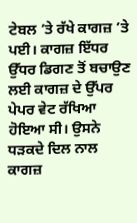ਟੇਬਲ ’ਤੇ ਰੱਖੇ ਕਾਗਜ਼ ’ਤੇ ਪਈ। ਕਾਗਜ਼ ਇੱਧਰ ਉੱਧਰ ਡਿਗਣ ਤੋਂ ਬਚਾਉਣ ਲਈ ਕਾਗਜ਼ ਦੇ ਉੱਪਰ ਪੇਪਰ ਵੇਟ ਰੱਖਿਆ ਹੋਇਆ ਸੀ। ਉਸਨੇ ਧੜਕਦੇ ਦਿਲ ਨਾਲ ਕਾਗਜ਼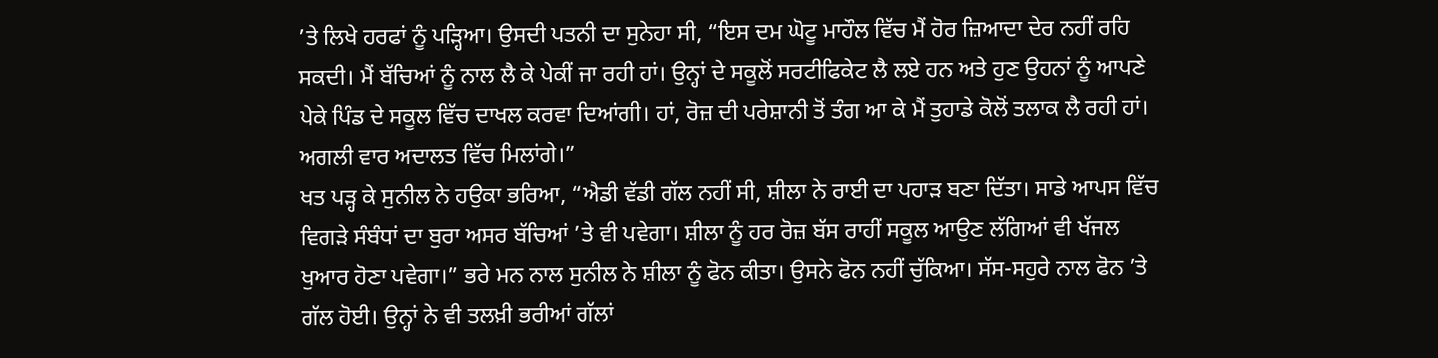’ਤੇ ਲਿਖੇ ਹਰਫਾਂ ਨੂੰ ਪੜ੍ਹਿਆ। ਉਸਦੀ ਪਤਨੀ ਦਾ ਸੁਨੇਹਾ ਸੀ, “ਇਸ ਦਮ ਘੋਟੂ ਮਾਹੌਲ ਵਿੱਚ ਮੈਂ ਹੋਰ ਜ਼ਿਆਦਾ ਦੇਰ ਨਹੀਂ ਰਹਿ ਸਕਦੀ। ਮੈਂ ਬੱਚਿਆਂ ਨੂੰ ਨਾਲ ਲੈ ਕੇ ਪੇਕੀਂ ਜਾ ਰਹੀ ਹਾਂ। ਉਨ੍ਹਾਂ ਦੇ ਸਕੂਲੋਂ ਸਰਟੀਫਿਕੇਟ ਲੈ ਲਏ ਹਨ ਅਤੇ ਹੁਣ ਉਹਨਾਂ ਨੂੰ ਆਪਣੇ ਪੇਕੇ ਪਿੰਡ ਦੇ ਸਕੂਲ ਵਿੱਚ ਦਾਖਲ ਕਰਵਾ ਦਿਆਂਗੀ। ਹਾਂ, ਰੋਜ਼ ਦੀ ਪਰੇਸ਼ਾਨੀ ਤੋਂ ਤੰਗ ਆ ਕੇ ਮੈਂ ਤੁਹਾਡੇ ਕੋਲੋਂ ਤਲਾਕ ਲੈ ਰਹੀ ਹਾਂ। ਅਗਲੀ ਵਾਰ ਅਦਾਲਤ ਵਿੱਚ ਮਿਲਾਂਗੇ।”
ਖਤ ਪੜ੍ਹ ਕੇ ਸੁਨੀਲ ਨੇ ਹਉਕਾ ਭਰਿਆ, “ਐਡੀ ਵੱਡੀ ਗੱਲ ਨਹੀਂ ਸੀ, ਸ਼ੀਲਾ ਨੇ ਰਾਈ ਦਾ ਪਹਾੜ ਬਣਾ ਦਿੱਤਾ। ਸਾਡੇ ਆਪਸ ਵਿੱਚ ਵਿਗੜੇ ਸੰਬੰਧਾਂ ਦਾ ਬੁਰਾ ਅਸਰ ਬੱਚਿਆਂ ’ਤੇ ਵੀ ਪਵੇਗਾ। ਸ਼ੀਲਾ ਨੂੰ ਹਰ ਰੋਜ਼ ਬੱਸ ਰਾਹੀਂ ਸਕੂਲ ਆਉਣ ਲੱਗਿਆਂ ਵੀ ਖੱਜਲ ਖੁਆਰ ਹੋਣਾ ਪਵੇਗਾ।” ਭਰੇ ਮਨ ਨਾਲ ਸੁਨੀਲ ਨੇ ਸ਼ੀਲਾ ਨੂੰ ਫੋਨ ਕੀਤਾ। ਉਸਨੇ ਫੋਨ ਨਹੀਂ ਚੁੱਕਿਆ। ਸੱਸ-ਸਹੁਰੇ ਨਾਲ ਫੋਨ ’ਤੇ ਗੱਲ ਹੋਈ। ਉਨ੍ਹਾਂ ਨੇ ਵੀ ਤਲਖ਼ੀ ਭਰੀਆਂ ਗੱਲਾਂ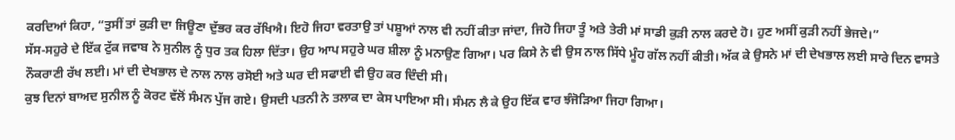ਕਰਦਿਆਂ ਕਿਹਾ, “ਤੁਸੀਂ ਤਾਂ ਕੁੜੀ ਦਾ ਜਿਊਣਾ ਦੁੱਭਰ ਕਰ ਰੱਖਿਐ। ਇਹੋ ਜਿਹਾ ਵਰਤਾਉ ਤਾਂ ਪਸ਼ੂਆਂ ਨਾਲ ਵੀ ਨਹੀਂ ਕੀਤਾ ਜਾਂਦਾ, ਜਿਹੋ ਜਿਹਾ ਤੂੰ ਅਤੇ ਤੇਰੀ ਮਾਂ ਸਾਡੀ ਕੁੜੀ ਨਾਲ ਕਰਦੇ ਹੋ। ਹੁਣ ਅਸੀਂ ਕੁੜੀ ਨਹੀਂ ਭੇਜਦੇ।”
ਸੱਸ-ਸਹੁਰੇ ਦੇ ਇੱਕ ਟੁੱਕ ਜਵਾਬ ਨੇ ਸੁਨੀਲ ਨੂੰ ਧੁਰ ਤਕ ਹਿਲਾ ਦਿੱਤਾ। ਉਹ ਆਪ ਸਹੁਰੇ ਘਰ ਸ਼ੀਲਾ ਨੂੰ ਮਨਾਉਣ ਗਿਆ। ਪਰ ਕਿਸੇ ਨੇ ਵੀ ਉਸ ਨਾਲ ਸਿੱਧੇ ਮੂੰਹ ਗੱਲ ਨਹੀਂ ਕੀਤੀ। ਅੱਕ ਕੇ ਉਸਨੇ ਮਾਂ ਦੀ ਦੇਖਭਾਲ ਲਈ ਸਾਰੇ ਦਿਨ ਵਾਸਤੇ ਨੌਕਰਾਣੀ ਰੱਖ ਲਈ। ਮਾਂ ਦੀ ਦੇਖਭਾਲ ਦੇ ਨਾਲ ਨਾਲ ਰਸੋਈ ਅਤੇ ਘਰ ਦੀ ਸਫਾਈ ਵੀ ਉਹ ਕਰ ਦਿੰਦੀ ਸੀ।
ਕੁਝ ਦਿਨਾਂ ਬਾਅਦ ਸੁਨੀਲ ਨੂੰ ਕੋਰਟ ਵੱਲੋਂ ਸੰਮਨ ਪੁੱਜ ਗਏ। ਉਸਦੀ ਪਤਨੀ ਨੇ ਤਲਾਕ ਦਾ ਕੇਸ ਪਾਇਆ ਸੀ। ਸੰਮਨ ਲੈ ਕੇ ਉਹ ਇੱਕ ਵਾਰ ਝੰਜੋੜਿਆ ਜਿਹਾ ਗਿਆ।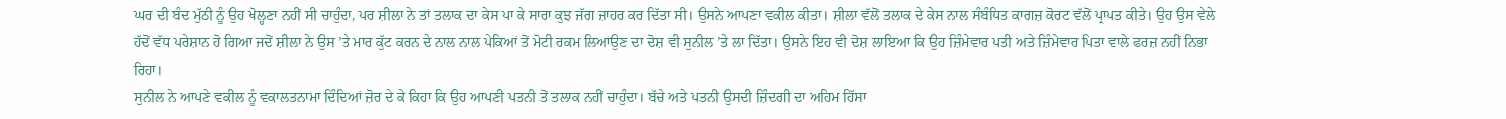ਘਰ ਦੀ ਬੰਦ ਮੁੱਠੀ ਨੂੰ ਉਹ ਖੋਲ੍ਹਣਾ ਨਹੀਂ ਸੀ ਚਾਹੁੰਦਾ, ਪਰ ਸ਼ੀਲਾ ਨੇ ਤਾਂ ਤਲਾਕ ਦਾ ਕੇਸ ਪਾ ਕੇ ਸਾਰਾ ਕੁਝ ਜੱਗ ਜ਼ਾਹਰ ਕਰ ਦਿੱਤਾ ਸੀ। ਉਸਨੇ ਆਪਣਾ ਵਕੀਲ ਕੀਤਾ। ਸ਼ੀਲਾ ਵੱਲੋਂ ਤਲਾਕ ਦੇ ਕੇਸ ਨਾਲ ਸੰਬੰਧਿਤ ਕਾਗਜ਼ ਕੋਰਟ ਵੱਲੋਂ ਪ੍ਰਾਪਤ ਕੀਤੇ। ਉਹ ਉਸ ਵੇਲੇ ਹੱਦੋਂ ਵੱਧ ਪਰੇਸ਼ਾਨ ਹੋ ਗਿਆ ਜਦੋਂ ਸ਼ੀਲਾ ਨੇ ਉਸ ’ਤੇ ਮਾਰ ਕੁੱਟ ਕਰਨ ਦੇ ਨਾਲ ਨਾਲ ਪੇਕਿਆਂ ਤੋਂ ਮੋਟੀ ਰਕਮ ਲਿਆਉਣ ਦਾ ਦੋਸ਼ ਵੀ ਸੁਨੀਲ ’ਤੇ ਲਾ ਦਿੱਤਾ। ਉਸਨੇ ਇਹ ਵੀ ਦੋਸ਼ ਲਾਇਆ ਕਿ ਉਹ ਜ਼ਿੰਮੇਵਾਰ ਪਤੀ ਅਤੇ ਜ਼ਿੰਮੇਵਾਰ ਪਿਤਾ ਵਾਲੇ ਫਰਜ਼ ਨਹੀਂ ਨਿਭਾ ਰਿਹਾ।
ਸੁਨੀਲ ਨੇ ਆਪਣੇ ਵਕੀਲ ਨੂੰ ਵਕਾਲਤਨਾਮਾ ਦਿੰਦਿਆਂ ਜ਼ੋਰ ਦੇ ਕੇ ਕਿਹਾ ਕਿ ਉਹ ਆਪਣੀ ਪਤਨੀ ਤੋਂ ਤਲਾਕ ਨਹੀਂ ਚਾਹੁੰਦਾ। ਬੱਚੇ ਅਤੇ ਪਤਨੀ ਉਸਦੀ ਜ਼ਿੰਦਗੀ ਦਾ ਅਹਿਮ ਹਿੱਸਾ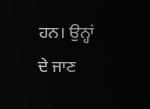ਹਨ। ਉਨ੍ਹਾਂ ਦੇ ਜਾਣ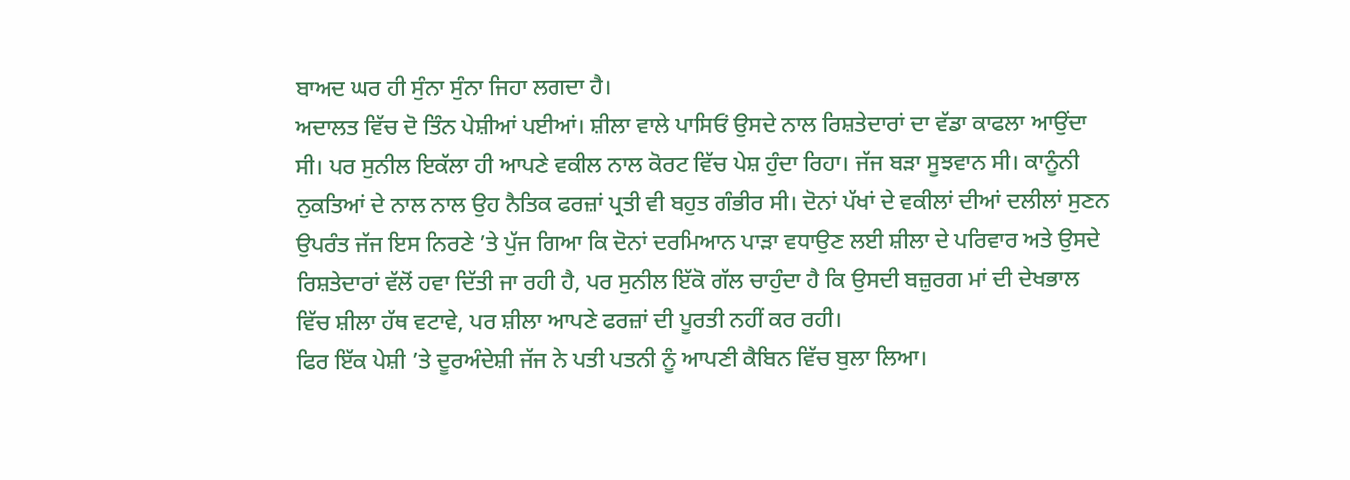ਬਾਅਦ ਘਰ ਹੀ ਸੁੰਨਾ ਸੁੰਨਾ ਜਿਹਾ ਲਗਦਾ ਹੈ।
ਅਦਾਲਤ ਵਿੱਚ ਦੋ ਤਿੰਨ ਪੇਸ਼ੀਆਂ ਪਈਆਂ। ਸ਼ੀਲਾ ਵਾਲੇ ਪਾਸਿਓਂ ਉਸਦੇ ਨਾਲ ਰਿਸ਼ਤੇਦਾਰਾਂ ਦਾ ਵੱਡਾ ਕਾਫਲਾ ਆਉਂਦਾ ਸੀ। ਪਰ ਸੁਨੀਲ ਇਕੱਲਾ ਹੀ ਆਪਣੇ ਵਕੀਲ ਨਾਲ ਕੋਰਟ ਵਿੱਚ ਪੇਸ਼ ਹੁੰਦਾ ਰਿਹਾ। ਜੱਜ ਬੜਾ ਸੂਝਵਾਨ ਸੀ। ਕਾਨੂੰਨੀ ਨੁਕਤਿਆਂ ਦੇ ਨਾਲ ਨਾਲ ਉਹ ਨੈਤਿਕ ਫਰਜ਼ਾਂ ਪ੍ਰਤੀ ਵੀ ਬਹੁਤ ਗੰਭੀਰ ਸੀ। ਦੋਨਾਂ ਪੱਖਾਂ ਦੇ ਵਕੀਲਾਂ ਦੀਆਂ ਦਲੀਲਾਂ ਸੁਣਨ ਉਪਰੰਤ ਜੱਜ ਇਸ ਨਿਰਣੇ ’ਤੇ ਪੁੱਜ ਗਿਆ ਕਿ ਦੋਨਾਂ ਦਰਮਿਆਨ ਪਾੜਾ ਵਧਾਉਣ ਲਈ ਸ਼ੀਲਾ ਦੇ ਪਰਿਵਾਰ ਅਤੇ ਉਸਦੇ ਰਿਸ਼ਤੇਦਾਰਾਂ ਵੱਲੋਂ ਹਵਾ ਦਿੱਤੀ ਜਾ ਰਹੀ ਹੈ, ਪਰ ਸੁਨੀਲ ਇੱਕੋ ਗੱਲ ਚਾਹੁੰਦਾ ਹੈ ਕਿ ਉਸਦੀ ਬਜ਼ੁਰਗ ਮਾਂ ਦੀ ਦੇਖਭਾਲ ਵਿੱਚ ਸ਼ੀਲਾ ਹੱਥ ਵਟਾਵੇ, ਪਰ ਸ਼ੀਲਾ ਆਪਣੇ ਫਰਜ਼ਾਂ ਦੀ ਪੂਰਤੀ ਨਹੀਂ ਕਰ ਰਹੀ।
ਫਿਰ ਇੱਕ ਪੇਸ਼ੀ ’ਤੇ ਦੂਰਅੰਦੇਸ਼ੀ ਜੱਜ ਨੇ ਪਤੀ ਪਤਨੀ ਨੂੰ ਆਪਣੀ ਕੈਬਿਨ ਵਿੱਚ ਬੁਲਾ ਲਿਆ।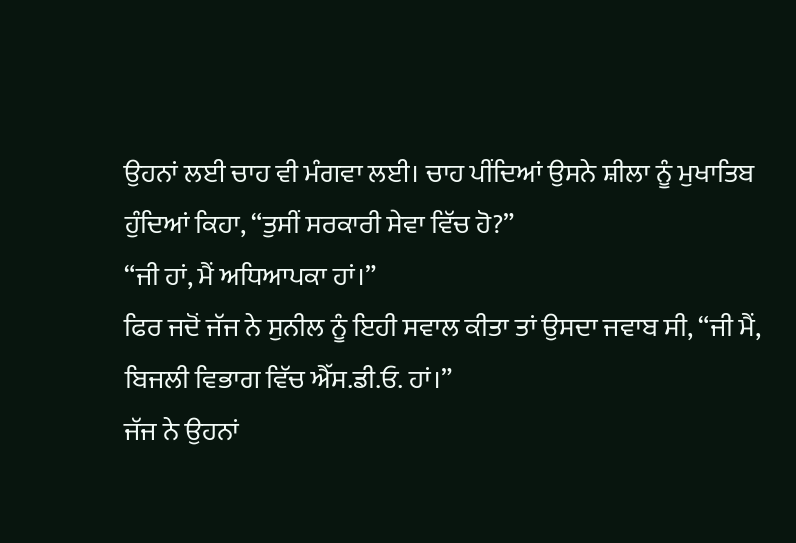ਉਹਨਾਂ ਲਈ ਚਾਹ ਵੀ ਮੰਗਵਾ ਲਈ। ਚਾਹ ਪੀਂਦਿਆਂ ਉਸਨੇ ਸ਼ੀਲਾ ਨੂੰ ਮੁਖਾਤਿਬ ਹੁੰਦਿਆਂ ਕਿਹਾ, “ਤੁਸੀਂ ਸਰਕਾਰੀ ਸੇਵਾ ਵਿੱਚ ਹੋ?”
“ਜੀ ਹਾਂ, ਮੈਂ ਅਧਿਆਪਕਾ ਹਾਂ।”
ਫਿਰ ਜਦੋਂ ਜੱਜ ਨੇ ਸੁਨੀਲ ਨੂੰ ਇਹੀ ਸਵਾਲ ਕੀਤਾ ਤਾਂ ਉਸਦਾ ਜਵਾਬ ਸੀ, “ਜੀ ਮੈਂ, ਬਿਜਲੀ ਵਿਭਾਗ ਵਿੱਚ ਐੱਸ.ਡੀ.ਓ. ਹਾਂ।”
ਜੱਜ ਨੇ ਉਹਨਾਂ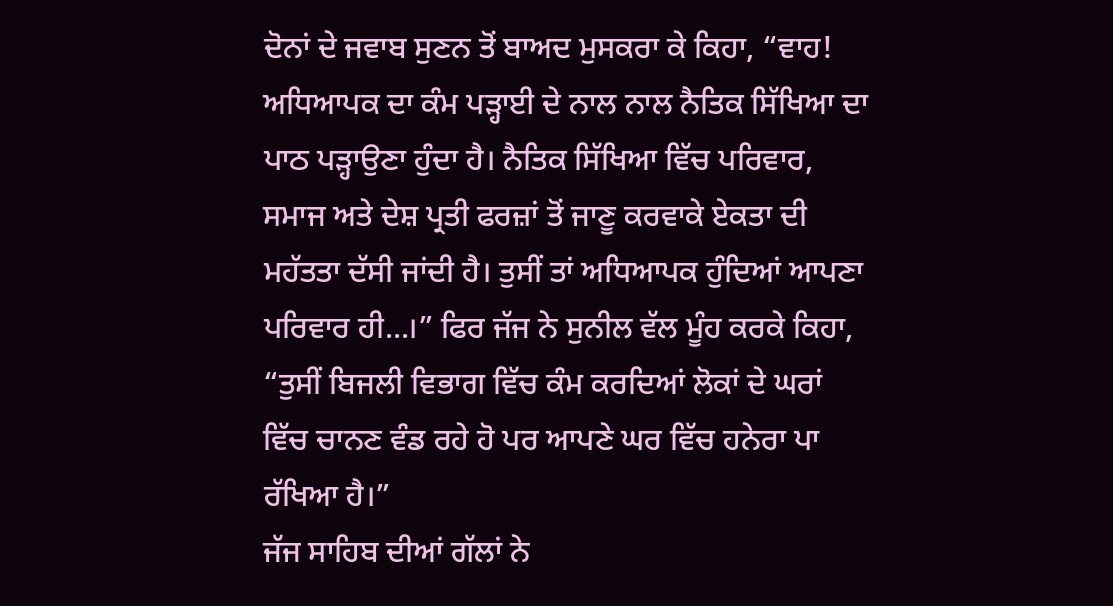ਦੋਨਾਂ ਦੇ ਜਵਾਬ ਸੁਣਨ ਤੋਂ ਬਾਅਦ ਮੁਸਕਰਾ ਕੇ ਕਿਹਾ, “ਵਾਹ! ਅਧਿਆਪਕ ਦਾ ਕੰਮ ਪੜ੍ਹਾਈ ਦੇ ਨਾਲ ਨਾਲ ਨੈਤਿਕ ਸਿੱਖਿਆ ਦਾ ਪਾਠ ਪੜ੍ਹਾਉਣਾ ਹੁੰਦਾ ਹੈ। ਨੈਤਿਕ ਸਿੱਖਿਆ ਵਿੱਚ ਪਰਿਵਾਰ, ਸਮਾਜ ਅਤੇ ਦੇਸ਼ ਪ੍ਰਤੀ ਫਰਜ਼ਾਂ ਤੋਂ ਜਾਣੂ ਕਰਵਾਕੇ ਏਕਤਾ ਦੀ ਮਹੱਤਤਾ ਦੱਸੀ ਜਾਂਦੀ ਹੈ। ਤੁਸੀਂ ਤਾਂ ਅਧਿਆਪਕ ਹੁੰਦਿਆਂ ਆਪਣਾ ਪਰਿਵਾਰ ਹੀ...।” ਫਿਰ ਜੱਜ ਨੇ ਸੁਨੀਲ ਵੱਲ ਮੂੰਹ ਕਰਕੇ ਕਿਹਾ, “ਤੁਸੀਂ ਬਿਜਲੀ ਵਿਭਾਗ ਵਿੱਚ ਕੰਮ ਕਰਦਿਆਂ ਲੋਕਾਂ ਦੇ ਘਰਾਂ ਵਿੱਚ ਚਾਨਣ ਵੰਡ ਰਹੇ ਹੋ ਪਰ ਆਪਣੇ ਘਰ ਵਿੱਚ ਹਨੇਰਾ ਪਾ ਰੱਖਿਆ ਹੈ।”
ਜੱਜ ਸਾਹਿਬ ਦੀਆਂ ਗੱਲਾਂ ਨੇ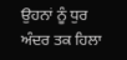ਉਹਨਾਂ ਨੂੰ ਧੁਰ ਅੰਦਰ ਤਕ ਹਿਲਾ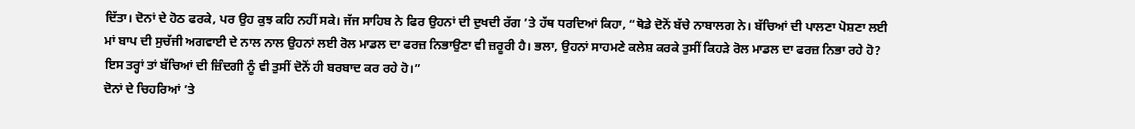ਦਿੱਤਾ। ਦੋਨਾਂ ਦੇ ਹੋਠ ਫਰਕੇ, ਪਰ ਉਹ ਕੁਝ ਕਹਿ ਨਹੀਂ ਸਕੇ। ਜੱਜ ਸਾਹਿਬ ਨੇ ਫਿਰ ਉਹਨਾਂ ਦੀ ਦੁਖਦੀ ਰੱਗ ’ਤੇ ਹੱਥ ਧਰਦਿਆਂ ਕਿਹਾ, “ਥੋਡੇ ਦੋਨੋਂ ਬੱਚੇ ਨਾਬਾਲਗ ਨੇ। ਬੱਚਿਆਂ ਦੀ ਪਾਲਣਾ ਪੋਸ਼ਣਾ ਲਈ ਮਾਂ ਬਾਪ ਦੀ ਸੁਚੱਜੀ ਅਗਵਾਈ ਦੇ ਨਾਲ ਨਾਲ ਉਹਨਾਂ ਲਈ ਰੋਲ ਮਾਡਲ ਦਾ ਫਰਜ਼ ਨਿਭਾਉਣਾ ਵੀ ਜ਼ਰੂਰੀ ਹੈ। ਭਲਾ, ਉਹਨਾਂ ਸਾਹਮਣੇ ਕਲੇਸ਼ ਕਰਕੇ ਤੁਸੀਂ ਕਿਹੜੇ ਰੋਲ ਮਾਡਲ ਦਾ ਫਰਜ਼ ਨਿਭਾ ਰਹੇ ਹੋ? ਇਸ ਤਰ੍ਹਾਂ ਤਾਂ ਬੱਚਿਆਂ ਦੀ ਜ਼ਿੰਦਗੀ ਨੂੰ ਵੀ ਤੁਸੀਂ ਦੋਨੋਂ ਹੀ ਬਰਬਾਦ ਕਰ ਰਹੇ ਹੋ।”
ਦੋਨਾਂ ਦੇ ਚਿਹਰਿਆਂ ’ਤੇ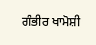ਗੰਭੀਰ ਖਾਮੋਸ਼ੀ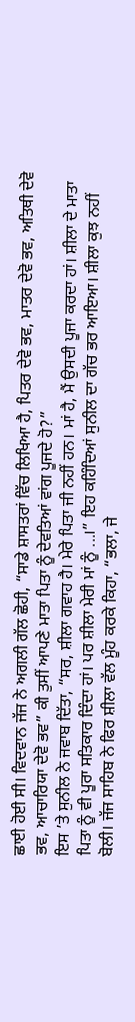ਛਾਈ ਹੋਈ ਸੀ। ਵਿਦਵਾਨ ਜੱਜ ਨੇ ਅਗਲੀ ਗੱਲ ਛੋਹੀ, “ਸਾਡੇ ਸ਼ਾਸਤਰਾਂ ਵਿੱਚ ਲਿਖਿਆ ਹੈ, ਪਿਤਰ ਦੇਵੋ ਭਵ, ਮਾਤਰ ਦੇਵੋ ਭਵ, ਅਤਿਥੀ ਦੇਵੋ ਭਵ, ਆਚਾਰਿਯਾ ਦੇਵੋ ਭਵ” ਕੀ ਤੁਸੀਂ ਆਪਣੇ ਮਾਤਾ ਪਿਤਾ ਨੂੰ ਦੇਵਤਿਆਂ ਵਾਂਗ ਪੂਜਦੇ ਹੋ?”
ਇਸ ’ਤੇ ਸੁਨੀਲ ਨੇ ਜਵਾਬ ਦਿੱਤਾ, “ਸਰ, ਸ਼ੀਲਾ ਗਵਾਹ ਹੈ। ਮੇਰੇ ਪਿਤਾ ਜੀ ਨਹੀਂ ਹਨ। ਮਾਂ ਹੈ, ਮੈਂ ਉਸਦੀ ਪੂਜਾ ਕਰਦਾ ਹਾਂ। ਸ਼ੀਲਾ ਦੇ ਮਾਤਾ ਪਿਤਾ ਨੂੰ ਵੀ ਪੂਰਾ ਸਤਿਕਾਰ ਦਿੰਦਾ ਹਾਂ। ਪਰ ਸ਼ੀਲਾ ਮੇਰੀ ਮਾਂ ਨੂੰ ...।” ਇਹ ਕਹਿੰਦਿਆਂ ਸੁਨੀਲ ਦਾ ਗੱਚ ਭਰ ਆਇਆ। ਸ਼ੀਲਾ ਕੁਝ ਨਹੀਂ ਬੋਲੀ। ਜੱਜ ਸਾਹਿਬ ਨੇ ਫਿਰ ਸ਼ੀਲਾ ਵੱਲ ਮੂੰਹ ਕਰਕੇ ਕਿਹਾ, “ਭਲਾ, ਜੇ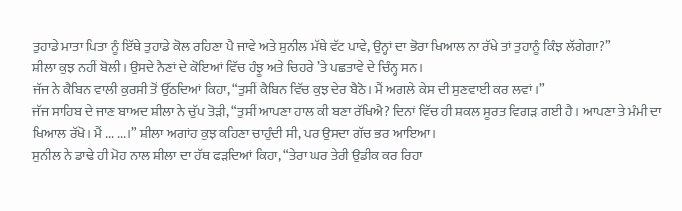ਤੁਹਾਡੇ ਮਾਤਾ ਪਿਤਾ ਨੂੰ ਇੱਥੇ ਤੁਹਾਡੇ ਕੋਲ ਰਹਿਣਾ ਪੈ ਜਾਵੇ ਅਤੇ ਸੁਨੀਲ ਮੱਥੇ ਵੱਟ ਪਾਵੇ, ਉਨ੍ਹਾਂ ਦਾ ਭੋਰਾ ਖਿਆਲ ਨਾ ਰੱਖੇ ਤਾਂ ਤੁਹਾਨੂੰ ਕਿੰਝ ਲੱਗੇਗਾ?”
ਸ਼ੀਲਾ ਕੁਝ ਨਹੀਂ ਬੋਲੀ। ਉਸਦੇ ਨੈਣਾਂ ਦੇ ਕੋਇਆਂ ਵਿੱਚ ਹੰਝੂ ਅਤੇ ਚਿਹਰੇ ’ਤੇ ਪਛਤਾਵੇ ਦੇ ਚਿੰਨ੍ਹ ਸਨ।
ਜੱਜ ਨੇ ਕੈਬਿਨ ਵਾਲੀ ਕੁਰਸੀ ਤੋਂ ਉੱਠਦਿਆਂ ਕਿਹਾ, “ਤੁਸੀਂ ਕੈਬਿਨ ਵਿੱਚ ਕੁਝ ਦੇਰ ਬੈਠੋ। ਮੈਂ ਅਗਲੇ ਕੇਸ ਦੀ ਸੁਣਵਾਈ ਕਰ ਲਵਾਂ।”
ਜੱਜ ਸਾਹਿਬ ਦੇ ਜਾਣ ਬਾਅਦ ਸ਼ੀਲਾ ਨੇ ਚੁੱਪ ਤੋੜੀ, “ਤੁਸੀਂ ਆਪਣਾ ਹਾਲ ਕੀ ਬਣਾ ਰੱਖਿਐ? ਦਿਨਾਂ ਵਿੱਚ ਹੀ ਸ਼ਕਲ ਸੂਰਤ ਵਿਗੜ ਗਈ ਹੈ। ਆਪਣਾ ਤੇ ਮੰਮੀ ਦਾ ਖਿਆਲ ਰੱਖੋ। ਮੈਂ ... ...।” ਸ਼ੀਲਾ ਅਗਾਂਹ ਕੁਝ ਕਹਿਣਾ ਚਾਹੁੰਦੀ ਸੀ, ਪਰ ਉਸਦਾ ਗੱਚ ਭਰ ਆਇਆ।
ਸੁਨੀਲ ਨੇ ਡਾਢੇ ਹੀ ਮੋਹ ਨਾਲ ਸ਼ੀਲਾ ਦਾ ਹੱਥ ਫੜਦਿਆਂ ਕਿਹਾ, “ਤੇਰਾ ਘਰ ਤੇਰੀ ਉਡੀਕ ਕਰ ਰਿਹਾ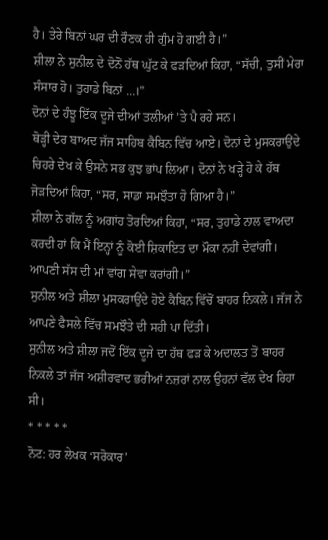ਹੈ। ਤੇਰੇ ਬਿਨਾਂ ਘਰ ਦੀ ਰੌਣਕ ਹੀ ਗੁੰਮ ਹੋ ਗਈ ਹੈ।”
ਸ਼ੀਲਾ ਨੇ ਸੁਨੀਲ ਦੇ ਦੋਨੋਂ ਹੱਥ ਘੁੱਟ ਕੇ ਫੜਦਿਆਂ ਕਿਹਾ, “ਸੱਚੀ, ਤੁਸੀਂ ਮੇਰਾ ਸੰਸਾਰ ਹੋ। ਤੁਹਾਡੇ ਬਿਨਾਂ ...।”
ਦੋਨਾਂ ਦੇ ਹੰਝੂ ਇੱਕ ਦੂਜੇ ਦੀਆਂ ਤਲੀਆਂ ’ਤੇ ਪੈ ਰਹੇ ਸਨ।
ਥੋੜ੍ਹੀ ਦੇਰ ਬਾਅਦ ਜੱਜ ਸਾਹਿਬ ਕੈਬਿਨ ਵਿੱਚ ਆਏ। ਦੋਨਾਂ ਦੇ ਮੁਸਕਰਾਉਂਦੇ ਚਿਹਰੇ ਦੇਖ ਕੇ ਉਸਨੇ ਸਭ ਕੁਝ ਭਾਂਪ ਲਿਆ। ਦੋਨਾਂ ਨੇ ਖੜ੍ਹੇ ਹੋ ਕੇ ਹੱਥ ਜੋੜਦਿਆਂ ਕਿਹਾ, “ਸਰ, ਸਾਡਾ ਸਮਝੌਤਾ ਹੋ ਗਿਆ ਹੈ।”
ਸ਼ੀਲਾ ਨੇ ਗੱਲ ਨੂੰ ਅਗਾਂਹ ਤੋਰਦਿਆਂ ਕਿਹਾ, “ਸਰ, ਤੁਹਾਡੇ ਨਾਲ ਵਾਅਦਾ ਕਰਦੀ ਹਾਂ ਕਿ ਮੈਂ ਇਨ੍ਹਾਂ ਨੂੰ ਕੋਈ ਸ਼ਿਕਾਇਤ ਦਾ ਮੌਕਾ ਨਹੀਂ ਦੇਵਾਂਗੀ। ਆਪਣੀ ਸੱਸ ਦੀ ਮਾਂ ਵਾਂਗ ਸੇਵਾ ਕਰਾਂਗੀ।”
ਸੁਨੀਲ ਅਤੇ ਸ਼ੀਲਾ ਮੁਸਕਰਾਉਂਦੇ ਹੋਏ ਕੈਬਿਨ ਵਿੱਚੋਂ ਬਾਹਰ ਨਿਕਲੇ। ਜੱਜ ਨੇ ਆਪਣੇ ਫੈਸਲੇ ਵਿੱਚ ਸਮਝੌਤੇ ਦੀ ਸਹੀ ਪਾ ਦਿੱਤੀ।
ਸੁਨੀਲ ਅਤੇ ਸ਼ੀਲਾ ਜਦੋਂ ਇੱਕ ਦੂਜੇ ਦਾ ਹੱਥ ਫੜ ਕੇ ਅਦਾਲਤ ਤੋਂ ਬਾਹਰ ਨਿਕਲੇ ਤਾਂ ਜੱਜ ਅਸ਼ੀਰਵਾਦ ਭਰੀਆਂ ਨਜ਼ਰਾਂ ਨਾਲ ਉਹਨਾਂ ਵੱਲ ਦੇਖ ਰਿਹਾ ਸੀ।
* * * * *
ਨੋਟ: ਹਰ ਲੇਖਕ ‘ਸਰੋਕਾਰ’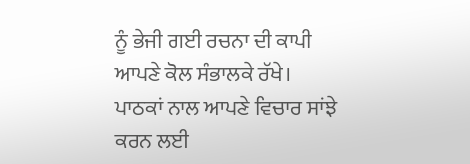ਨੂੰ ਭੇਜੀ ਗਈ ਰਚਨਾ ਦੀ ਕਾਪੀ ਆਪਣੇ ਕੋਲ ਸੰਭਾਲਕੇ ਰੱਖੇ।
ਪਾਠਕਾਂ ਨਾਲ ਆਪਣੇ ਵਿਚਾਰ ਸਾਂਝੇ ਕਰਨ ਲਈ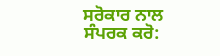ਸਰੋਕਾਰ ਨਾਲ ਸੰਪਰਕ ਕਰੋ: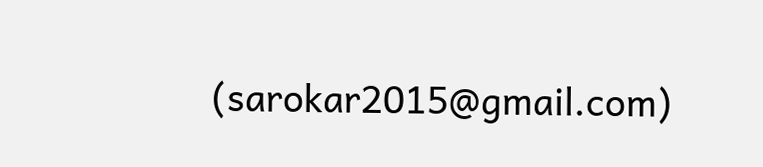(sarokar2015@gmail.com)